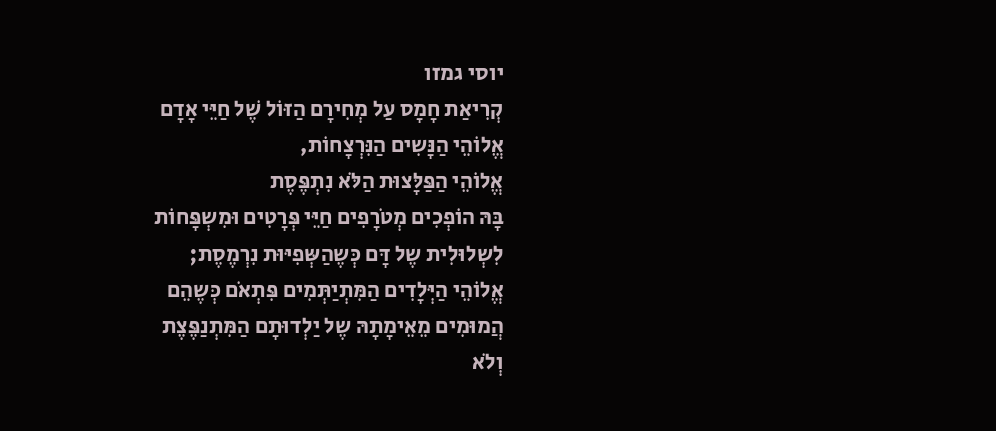יוסי גמזו
קְרִיאַת חָמָס עַל מְחִירָם הַזּוֹל שֶׁל חַיֵּי אָדָם
אֱלוֹהֵי הַנָּשִים הַנִּרְצָחוֹת,
אֱלוֹהֵי הַפַּלָּצוּת הַלֹּא נִתְפֶּסֶת
בָּהּ הוֹפְכִים מְטֹרָפִים חַיֵּי פְּרָטִים וּמִשְפָּחוֹת
לִשְלוּלִית שֶל דָּם כְּשֶהַשְּפִיּוּת נִרְמֶסֶת;
אֱלוֹהֵי הַיְּלָדִים הַמִּתְיַתְּמִים פִּתְאֹם כְּשֶהֵם
הֲמוּמִים מֵאֵימָתָהּ שֶל יַלְדוּתָם הַמִּתְנַפֶּצֶת
וְלֹא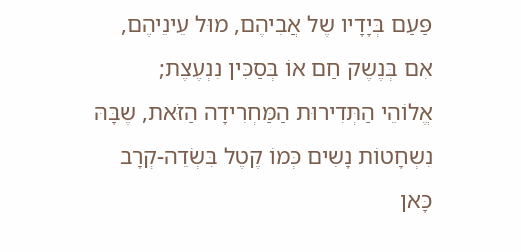פַּעַם בְּיָדָיו שֶל אֲבִיהֶם, מוּל עֵינֵיהֶם,
אִם בְּנֶשֶק חַם אוֹ בְּסַכִּין נִנְעֶצֶת;
אֱלוֹהֵי הַתְּדִירוּת הַמַּחְרִידָה הַזֹּאת, שֶבָּהּ
נִשְחָטוֹת נָשִים כְּמוֹ קֶטֶל בִּשְׂדֵה-קְרָב כָּאן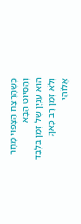כְּשֶהָרֶצַח הַצָּפוּי מָחָר וְהַסִּיּוּט הַבָּא
הוּא עִנְיָן שֶל זְמַן בִּלְבַד וְלֹא זְמַן רָב כָּאן;
אֱלוֹהֵי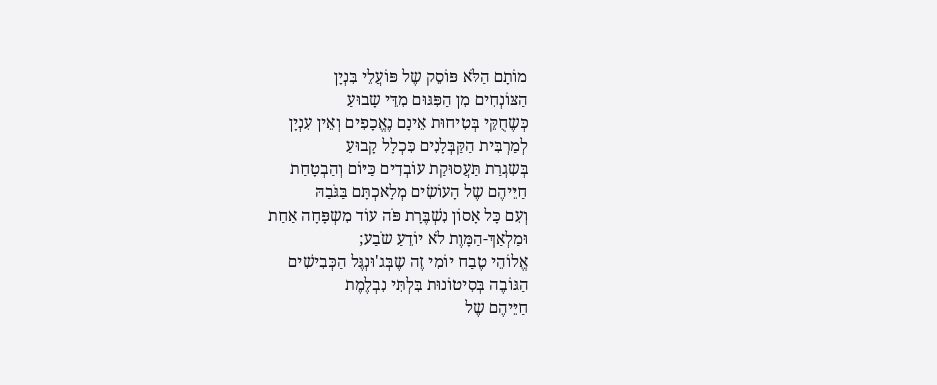מוֹתָם הַלֹּא פּוֹסֵק שֶל פּוֹעֲלֵי בִּנְיָן
הַצּוֹנְחִים מִן הַפִּגּוּם מִדֵּי שָבוּעַ
כְּשֶחֻקֵּי בְּטִיחוּת אֵינָם נֶאֱכָפִים וְאֵין עִנְיָן
לְמַרְבִּית הַקַּבְּלָנִים כִּכְלָל קָבוּעַ
בְּשִגְרַת תַּעֲסוּקַת עוֹבְדִים כַּיּוֹם וְהַבְטָחַת
חַיֵּיהֶם שֶל הָעוֹשִׂים מְלָאכְתָּם בַּגֹּבַהּ
וְעִם כָּל אָסוֹן נִשְׁבֶּרָת פֹּה עוֹד מִשְפָּחָה אַחַת
וּמַלְאַךְ-הַמָּוֶת לֹא יוֹדֵעַ שֹבַע;
אֱלוֹהֵי טֶבַח יוֹמִי זֶה שֶבְּג'וּנְגֶּל הַכְּבִישִׁים
הַגּוֹבֶה בְּסִיטוֹנוּת בִּלְתִּי נִבְלֶמֶת
חַיֵּיהֶם שֶל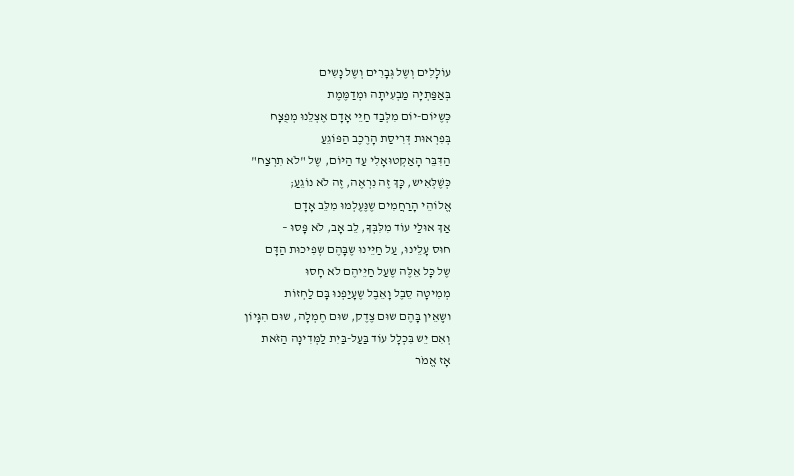עוֹלָלִים וְשֶל גְּבָרִים וְשֶל נָשִים
בְּאַפַּתְיָה מַבְעִיתָה וּמְדַמֶּמֶת
כְּשֶיּוֹם-יוֹם מִלְּבַד חַיֵּי אָדָם אֶצְלֵנוּ מְפֻצָח
בְּפִרְאוּת דְּרִיסַת הָרֶכֶב הַפּוֹגֵעַ
הַדִּבֵּר הָאַקְטוּאָלִי עַד הַיּוֹם, שֶל "לֹא תִרְצַח"
כְּשֶׁלְּאִיש, כָּךְ זֶה נִרְאֶה, זֶה לֹא נוֹגֵעַ;
אֱלוֹהֵי הָרַחֲמִים שֶנֶּעֶלְמוּ מִלֵּב אָדָם
אַךְ אוּלַי עוֹד מִלִּבְּךָ, לֵב אָב, לֹא פָּסוּ –
חוּס עָלֵינוּ, עַל חַיֵּינוּ שֶבָּהֶם שְפִיכוּת הַדָּם
שֶל כָּל אֵלֶּה שֶעַל חַיֵּיהֶם לֹא חָסוּ
מְמִיטָה סֵבֶל וָאֵבֶל שֶעָיַפְנוּ בָּם לַחְזוֹת
ושְֶאֵין בָּהֶם שוּם צֶדֶק, שוּם חֶמְלָה, שוּם הִגָּיוֹן
וְאִם יֵש בִּכְלָל עוֹד בַּעַל-בַּיִת לַמְּדִינָה הַזֹּאת
אָז אֱמֹר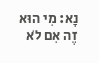נָא: מִי הוּא זֶה אִם לֹא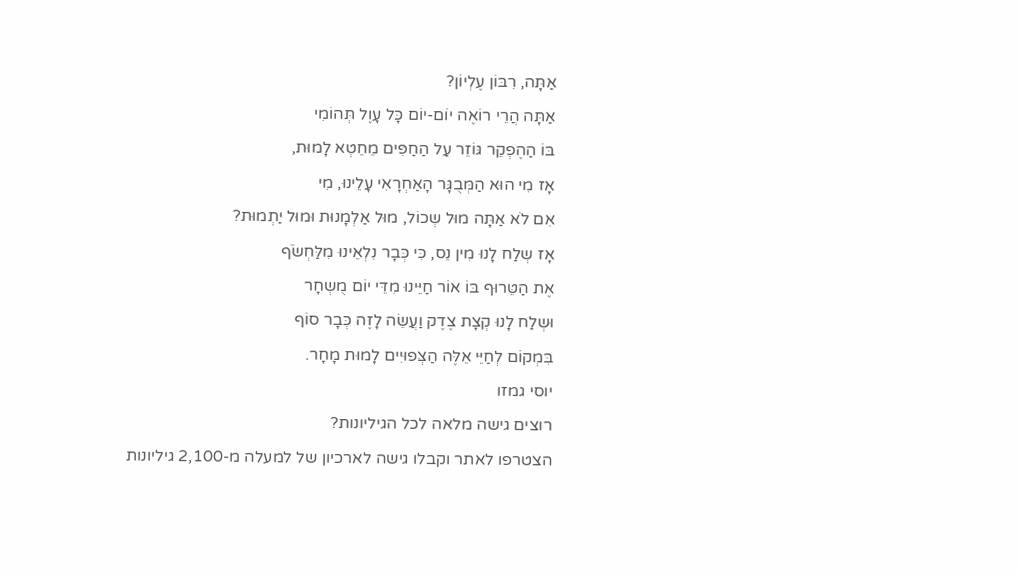אַתָּה, רִבּוֹן עֶלְיוֹן?
אַתָּה הֲרֵי רוֹאֶה יוֹם-יוֹם כָּל עָוֶל תְּהוֹמִי
בּוֹ הַהֶפְקֵר גּוֹזֵר עַל הַחַפִּים מֵחֵטְא לָמוּת,
אָז מִי הוּא הַמְּבֻגָּר הָאַחְרָאִי עָלֵינוּ, מִי
אִם לֹא אַתָּה מוּל שְכוֹל, מוּל אַלְמָנוּת וּמוּל יַתְמוּת?
אָז שְלַח לָנוּ מִין נֵס, כִּי כְּבָר נִלְאֵינוּ מִלַּחְשֹׂף
אֶת הַטֵּרוּף בּוֹ אוֹר חַיֵּינוּ מִדֵּי יוֹם מֻשְחָר
וּשְלַח לָנוּ קְצָת צֶדֶק וַעֲשֵׂה לָזֶה כְּבָר סוֹף
בִּמְקוֹם לְחַיֵּי אֵלֶּה הַצְּפוּיִים לָמוּת מָחָר.
יוסי גמזו
רוצים גישה מלאה לכל הגיליונות?
הצטרפו לאתר וקבלו גישה לארכיון של למעלה מ-2,100 גיליונות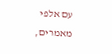עם אלפי מאמרים,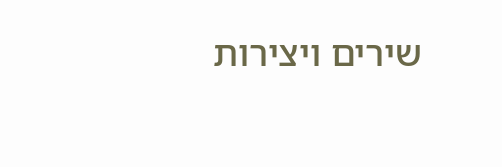שירים ויצירות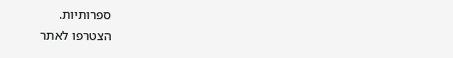ספרותיות.
הצטרפו לאתר